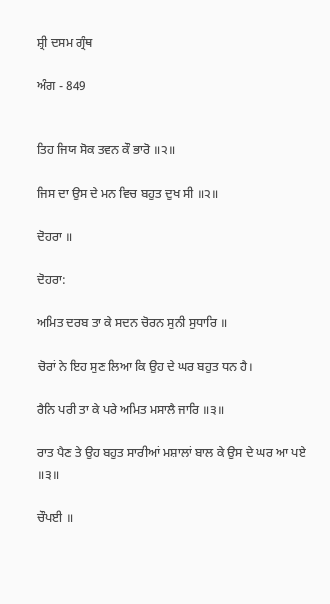ਸ਼੍ਰੀ ਦਸਮ ਗ੍ਰੰਥ

ਅੰਗ - 849


ਤਿਹ ਜਿਯ ਸੋਕ ਤਵਨ ਕੌ ਭਾਰੋ ॥੨॥

ਜਿਸ ਦਾ ਉਸ ਦੇ ਮਨ ਵਿਚ ਬਹੁਤ ਦੁਖ ਸੀ ॥੨॥

ਦੋਹਰਾ ॥

ਦੋਹਰਾ:

ਅਮਿਤ ਦਰਬ ਤਾ ਕੇ ਸਦਨ ਚੋਰਨ ਸੁਨੀ ਸੁਧਾਰਿ ॥

ਚੋਰਾਂ ਨੇ ਇਹ ਸੁਣ ਲਿਆ ਕਿ ਉਹ ਦੇ ਘਰ ਬਹੁਤ ਧਨ ਹੈ।

ਰੈਨਿ ਪਰੀ ਤਾ ਕੇ ਪਰੇ ਅਮਿਤ ਮਸਾਲੈ ਜਾਰਿ ॥੩॥

ਰਾਤ ਪੈਣ ਤੇ ਉਹ ਬਹੁਤ ਸਾਰੀਆਂ ਮਸ਼ਾਲਾਂ ਬਾਲ ਕੇ ਉਸ ਦੇ ਘਰ ਆ ਪਏ ॥੩॥

ਚੌਪਈ ॥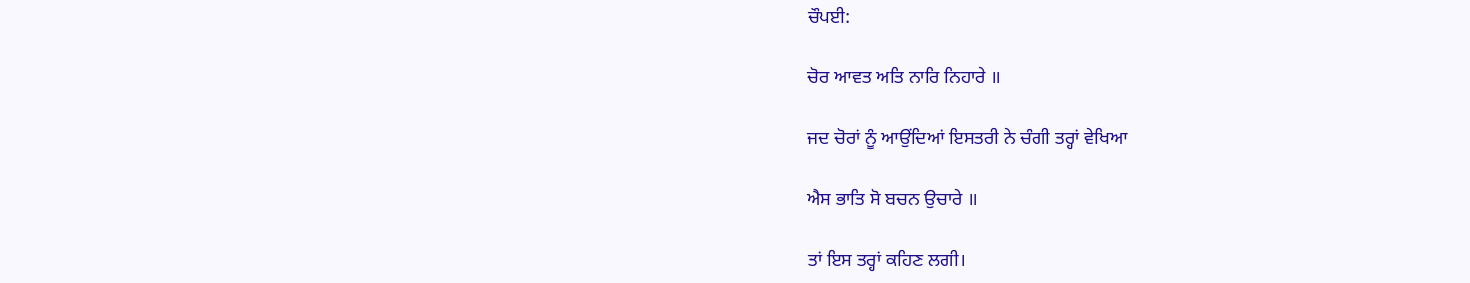ਚੌਪਈ:

ਚੋਰ ਆਵਤ ਅਤਿ ਨਾਰਿ ਨਿਹਾਰੇ ॥

ਜਦ ਚੋਰਾਂ ਨੂੰ ਆਉਂਦਿਆਂ ਇਸਤਰੀ ਨੇ ਚੰਗੀ ਤਰ੍ਹਾਂ ਵੇਖਿਆ

ਐਸ ਭਾਤਿ ਸੋ ਬਚਨ ਉਚਾਰੇ ॥

ਤਾਂ ਇਸ ਤਰ੍ਹਾਂ ਕਹਿਣ ਲਗੀ।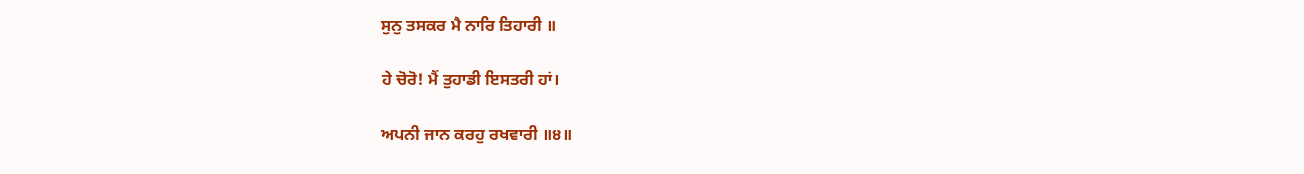ਸੁਨੁ ਤਸਕਰ ਮੈ ਨਾਰਿ ਤਿਹਾਰੀ ॥

ਹੇ ਚੋਰੋ! ਮੈਂ ਤੁਹਾਡੀ ਇਸਤਰੀ ਹਾਂ।

ਅਪਨੀ ਜਾਨ ਕਰਹੁ ਰਖਵਾਰੀ ॥੪॥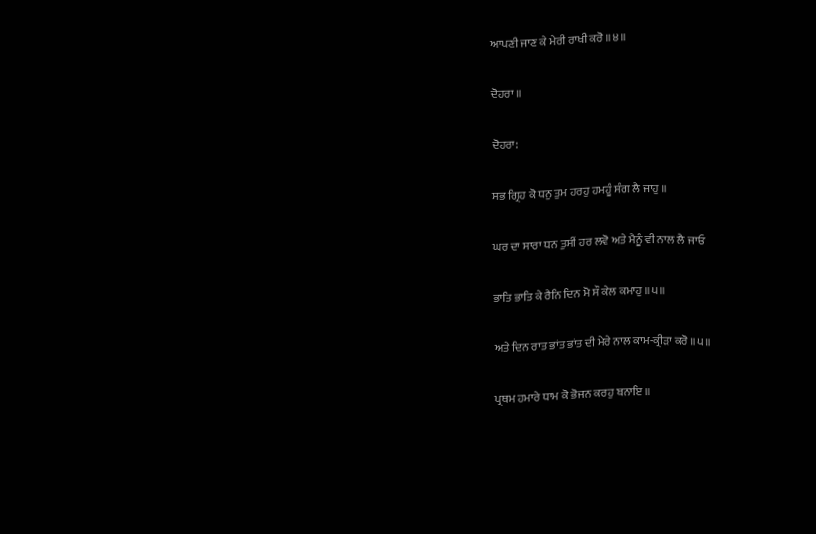ਆਪਣੀ ਜਾਣ ਕੇ ਮੇਰੀ ਰਾਖੀ ਕਰੋ ॥੪॥

ਦੋਹਰਾ ॥

ਦੋਹਰਾ:

ਸਭ ਗ੍ਰਿਹ ਕੋ ਧਨੁ ਤੁਮ ਹਰਹੁ ਹਮਹੂੰ ਸੰਗ ਲੈ ਜਾਹੁ ॥

ਘਰ ਦਾ ਸਾਰਾ ਧਨ ਤੁਸੀਂ ਹਰ ਲਵੋ ਅਤੇ ਮੈਨੂੰ ਵੀ ਨਾਲ ਲੈ ਜਾਓ

ਭਾਤਿ ਭਾਤਿ ਕੇ ਰੈਨਿ ਦਿਨ ਮੋ ਸੌ ਕੇਲ ਕਮਾਹੁ ॥੫॥

ਅਤੇ ਦਿਨ ਰਾਤ ਭਾਂਤ ਭਾਂਤ ਦੀ ਮੇਰੇ ਨਾਲ ਕਾਮ-ਕ੍ਰੀੜਾ ਕਰੋ ॥੫॥

ਪ੍ਰਥਮ ਹਮਾਰੇ ਧਾਮ ਕੋ ਭੋਜਨ ਕਰਹੁ ਬਨਾਇ ॥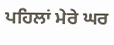ਪਹਿਲਾਂ ਮੇਰੇ ਘਰ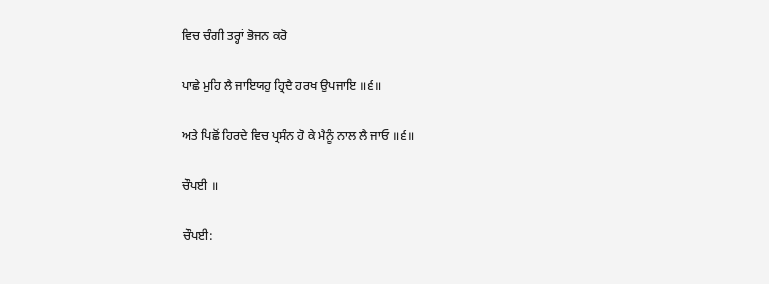ਵਿਚ ਚੰਗੀ ਤਰ੍ਹਾਂ ਭੋਜਨ ਕਰੋ

ਪਾਛੇ ਮੁਹਿ ਲੈ ਜਾਇਯਹੁ ਹ੍ਰਿਦੈ ਹਰਖ ਉਪਜਾਇ ॥੬॥

ਅਤੇ ਪਿਛੋਂ ਹਿਰਦੇ ਵਿਚ ਪ੍ਰਸੰਨ ਹੋ ਕੇ ਮੈਨੂੰ ਨਾਲ ਲੈ ਜਾਓ ॥੬॥

ਚੌਪਈ ॥

ਚੌਪਈ: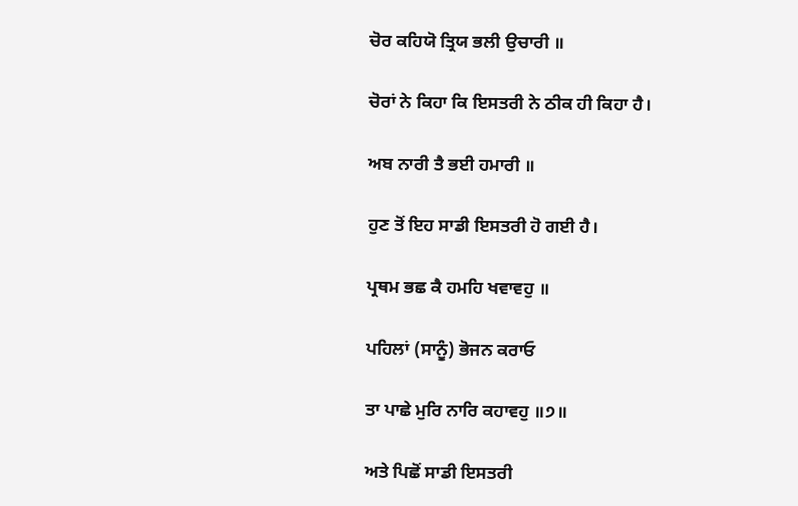ਚੋਰ ਕਹਿਯੋ ਤ੍ਰਿਯ ਭਲੀ ਉਚਾਰੀ ॥

ਚੋਰਾਂ ਨੇ ਕਿਹਾ ਕਿ ਇਸਤਰੀ ਨੇ ਠੀਕ ਹੀ ਕਿਹਾ ਹੈ।

ਅਬ ਨਾਰੀ ਤੈ ਭਈ ਹਮਾਰੀ ॥

ਹੁਣ ਤੋਂ ਇਹ ਸਾਡੀ ਇਸਤਰੀ ਹੋ ਗਈ ਹੈ।

ਪ੍ਰਥਮ ਭਛ ਕੈ ਹਮਹਿ ਖਵਾਵਹੁ ॥

ਪਹਿਲਾਂ (ਸਾਨੂੰ) ਭੋਜਨ ਕਰਾਓ

ਤਾ ਪਾਛੇ ਮੁਰਿ ਨਾਰਿ ਕਹਾਵਹੁ ॥੭॥

ਅਤੇ ਪਿਛੋਂ ਸਾਡੀ ਇਸਤਰੀ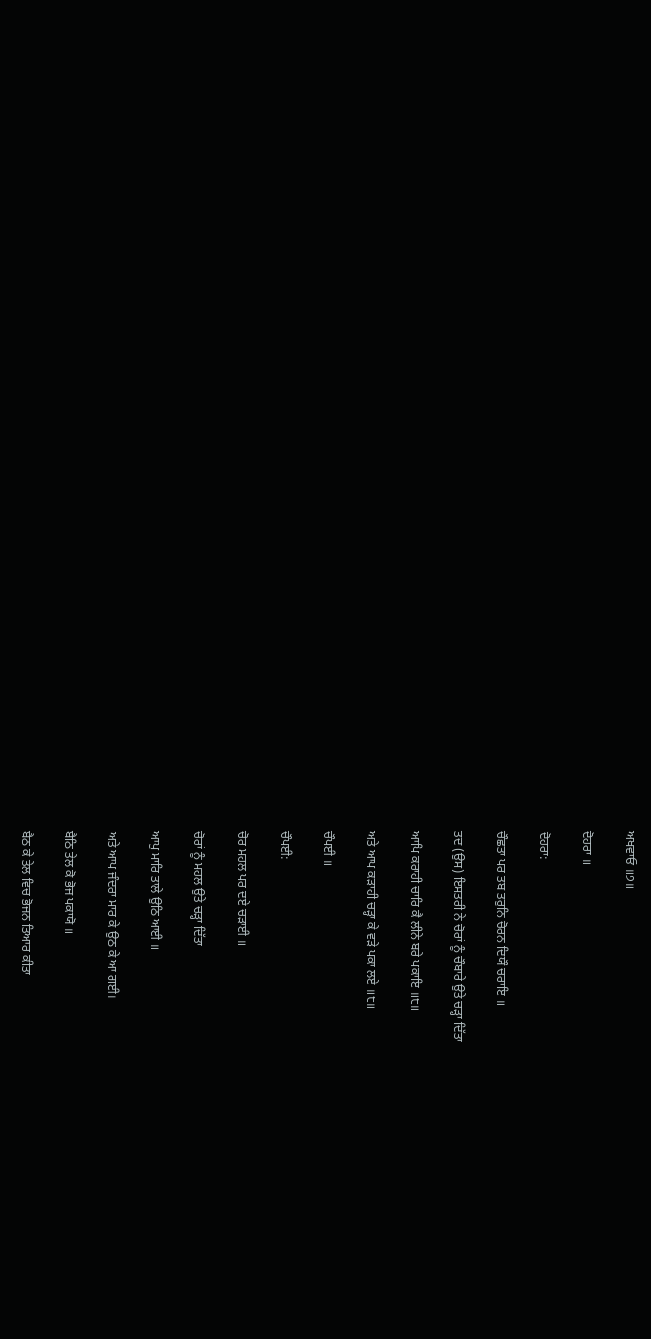ਅਖਵਾਓ ॥੭॥

ਦੋਹਰਾ ॥

ਦੋਹਰਾ:

ਚੌਛਤਾ ਪਰ ਤਬ ਤਰੁਨਿ ਚੋਰਨ ਦਿਯੌ ਚਰਾਇ ॥

ਤਦ (ਉਸ) ਇਸਤਰੀ ਨੇ ਚੋਰਾਂ ਨੂੰ ਚੌਬਾਰੇ ਉਤੇ ਚੜ੍ਹਾ ਦਿੱਤਾ

ਆਪਿ ਕਰਾਹੀ ਚਾਰਿ ਕੈ ਲੀਨੇ ਬਰੇ ਪਕਾਇ ॥੮॥

ਅਤੇ ਆਪ ਕੜਾਹੀ ਚੜ੍ਹਾ ਕੇ ਵੜੇ ਪਕਾ ਲਏ ॥੮॥

ਚੌਪਈ ॥

ਚੌਪਈ:

ਚੋਰ ਮਹਲ ਪਰ ਦਏ ਚੜਾਈ ॥

ਚੋਰਾਂ ਨੂੰ ਮਹਲ ਉਤੇ ਚੜ੍ਹਾ ਦਿੱਤਾ

ਆਪੁ ਮਾਰਿ ਤਾਲੇ ਉਠਿ ਆਈ ॥

ਅਤੇ ਆਪ ਜੰਦਰਾ ਮਾਰ ਕੇ ਉਠ ਕੇ ਆ ਗਈ।

ਬੈਠਿ ਤੇਲ ਕੋ ਭੋਜ ਪਕਾਯੋ ॥

ਬੈਠ ਕੇ ਤੇਲ ਵਿਚ ਭੋਜਨ ਤਿਆਰ ਕੀਤਾ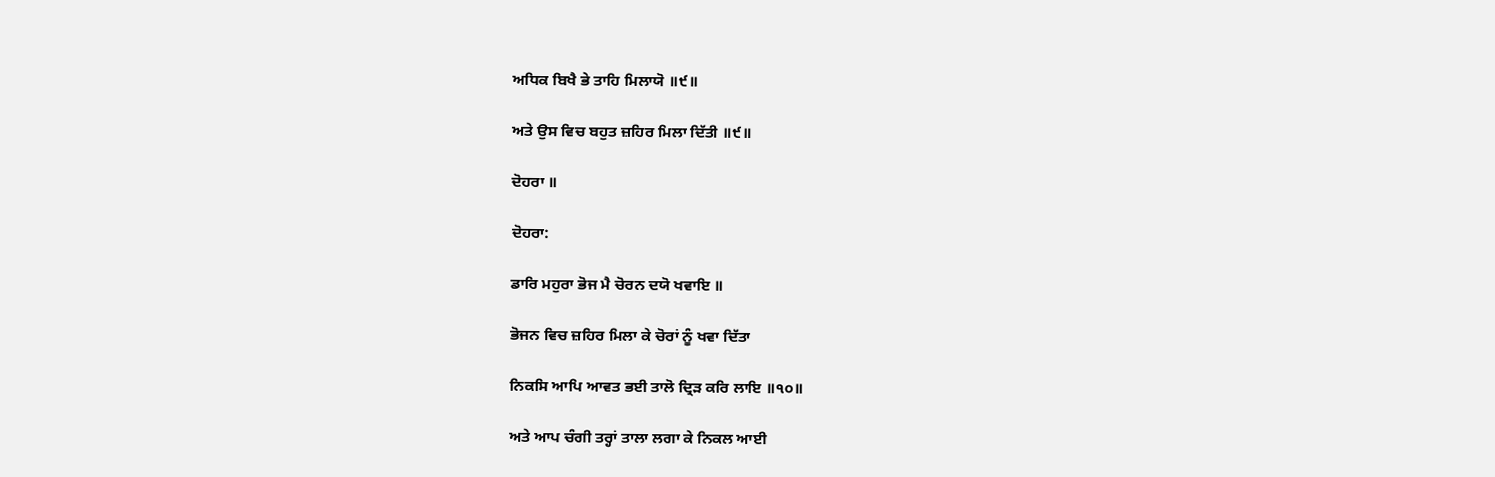ਅਧਿਕ ਬਿਖੈ ਭੇ ਤਾਹਿ ਮਿਲਾਯੋ ॥੯॥

ਅਤੇ ਉਸ ਵਿਚ ਬਹੁਤ ਜ਼ਹਿਰ ਮਿਲਾ ਦਿੱਤੀ ॥੯॥

ਦੋਹਰਾ ॥

ਦੋਹਰਾ:

ਡਾਰਿ ਮਹੁਰਾ ਭੋਜ ਮੈ ਚੋਰਨ ਦਯੋ ਖਵਾਇ ॥

ਭੋਜਨ ਵਿਚ ਜ਼ਹਿਰ ਮਿਲਾ ਕੇ ਚੋਰਾਂ ਨੂੰ ਖਵਾ ਦਿੱਤਾ

ਨਿਕਸਿ ਆਪਿ ਆਵਤ ਭਈ ਤਾਲੋ ਦ੍ਰਿੜ ਕਰਿ ਲਾਇ ॥੧੦॥

ਅਤੇ ਆਪ ਚੰਗੀ ਤਰ੍ਹਾਂ ਤਾਲਾ ਲਗਾ ਕੇ ਨਿਕਲ ਆਈ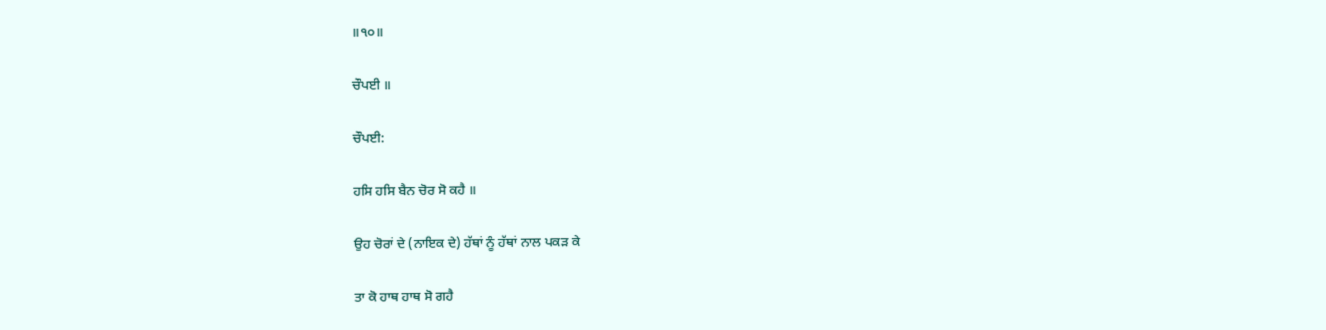॥੧੦॥

ਚੌਪਈ ॥

ਚੌਪਈ:

ਹਸਿ ਹਸਿ ਬੈਨ ਚੋਰ ਸੋ ਕਹੈ ॥

ਉਹ ਚੋਰਾਂ ਦੇ (ਨਾਇਕ ਦੇ) ਹੱਥਾਂ ਨੂੰ ਹੱਥਾਂ ਨਾਲ ਪਕੜ ਕੇ

ਤਾ ਕੋ ਹਾਥ ਹਾਥ ਸੋ ਗਹੈ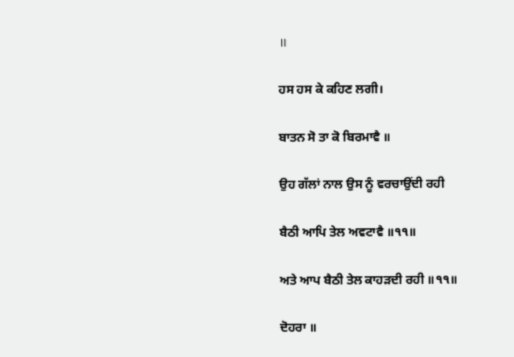॥

ਹਸ ਹਸ ਕੇ ਕਹਿਣ ਲਗੀ।

ਬਾਤਨ ਸੋ ਤਾ ਕੋ ਬਿਰਮਾਵੈ ॥

ਉਹ ਗੱਲਾਂ ਨਾਲ ਉਸ ਨੂੰ ਵਰਚਾਉਂਦੀ ਰਹੀ

ਬੈਠੀ ਆਪਿ ਤੇਲ ਅਵਟਾਵੈ ॥੧੧॥

ਅਤੇ ਆਪ ਬੈਠੀ ਤੇਲ ਕਾਹੜਦੀ ਰਹੀ ॥੧੧॥

ਦੋਹਰਾ ॥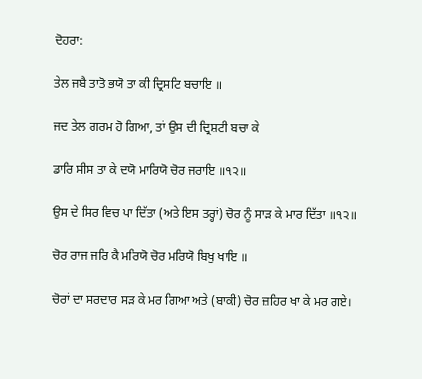ਦੋਹਰਾ:

ਤੇਲ ਜਬੈ ਤਾਤੋ ਭਯੋ ਤਾ ਕੀ ਦ੍ਰਿਸਟਿ ਬਚਾਇ ॥

ਜਦ ਤੇਲ ਗਰਮ ਹੋ ਗਿਆ, ਤਾਂ ਉਸ ਦੀ ਦ੍ਰਿਸ਼ਟੀ ਬਚਾ ਕੇ

ਡਾਰਿ ਸੀਸ ਤਾ ਕੇ ਦਯੋ ਮਾਰਿਯੋ ਚੋਰ ਜਰਾਇ ॥੧੨॥

ਉਸ ਦੇ ਸਿਰ ਵਿਚ ਪਾ ਦਿੱਤਾ (ਅਤੇ ਇਸ ਤਰ੍ਹਾਂ) ਚੋਰ ਨੂੰ ਸਾੜ ਕੇ ਮਾਰ ਦਿੱਤਾ ॥੧੨॥

ਚੋਰ ਰਾਜ ਜਰਿ ਕੈ ਮਰਿਯੋ ਚੋਰ ਮਰਿਯੋ ਬਿਖੁ ਖਾਇ ॥

ਚੋਰਾਂ ਦਾ ਸਰਦਾਰ ਸੜ ਕੇ ਮਰ ਗਿਆ ਅਤੇ (ਬਾਕੀ) ਚੋਰ ਜ਼ਹਿਰ ਖਾ ਕੇ ਮਰ ਗਏ।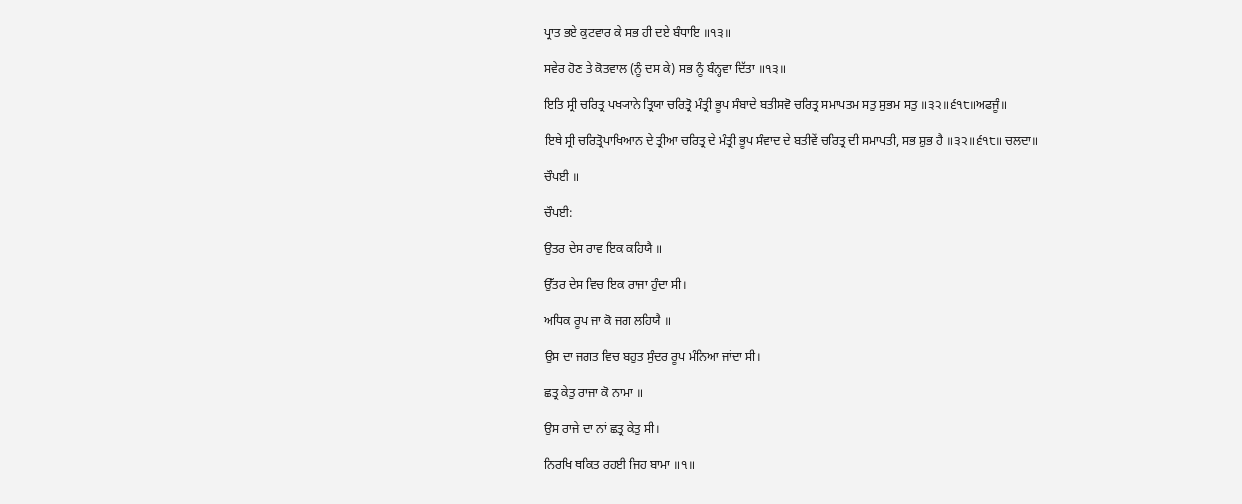ਪ੍ਰਾਤ ਭਏ ਕੁਟਵਾਰ ਕੇ ਸਭ ਹੀ ਦਏ ਬੰਧਾਇ ॥੧੩॥

ਸਵੇਰ ਹੋਣ ਤੇ ਕੋਤਵਾਲ (ਨੂੰ ਦਸ ਕੇ) ਸਭ ਨੂੰ ਬੰਨ੍ਹਵਾ ਦਿੱਤਾ ॥੧੩॥

ਇਤਿ ਸ੍ਰੀ ਚਰਿਤ੍ਰ ਪਖ੍ਯਾਨੇ ਤ੍ਰਿਯਾ ਚਰਿਤ੍ਰੋ ਮੰਤ੍ਰੀ ਭੂਪ ਸੰਬਾਦੇ ਬਤੀਸਵੋ ਚਰਿਤ੍ਰ ਸਮਾਪਤਮ ਸਤੁ ਸੁਭਮ ਸਤੁ ॥੩੨॥੬੧੮॥ਅਫਜੂੰ॥

ਇਥੇ ਸ੍ਰੀ ਚਰਿਤ੍ਰੋਪਾਖਿਆਨ ਦੇ ਤ੍ਰੀਆ ਚਰਿਤ੍ਰ ਦੇ ਮੰਤ੍ਰੀ ਭੂਪ ਸੰਵਾਦ ਦੇ ਬਤੀਵੇਂ ਚਰਿਤ੍ਰ ਦੀ ਸਮਾਪਤੀ, ਸਭ ਸ਼ੁਭ ਹੈ ॥੩੨॥੬੧੮॥ ਚਲਦਾ॥

ਚੌਪਈ ॥

ਚੌਪਈ:

ਉਤਰ ਦੇਸ ਰਾਵ ਇਕ ਕਹਿਯੈ ॥

ਉੱਤਰ ਦੇਸ ਵਿਚ ਇਕ ਰਾਜਾ ਹੁੰਦਾ ਸੀ।

ਅਧਿਕ ਰੂਪ ਜਾ ਕੋ ਜਗ ਲਹਿਯੈ ॥

ਉਸ ਦਾ ਜਗਤ ਵਿਚ ਬਹੁਤ ਸੁੰਦਰ ਰੂਪ ਮੰਨਿਆ ਜਾਂਦਾ ਸੀ।

ਛਤ੍ਰ ਕੇਤੁ ਰਾਜਾ ਕੋ ਨਾਮਾ ॥

ਉਸ ਰਾਜੇ ਦਾ ਨਾਂ ਛਤ੍ਰ ਕੇਤੁ ਸੀ।

ਨਿਰਖਿ ਥਕਿਤ ਰਹਈ ਜਿਹ ਬਾਮਾ ॥੧॥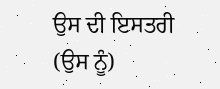ਉਸ ਦੀ ਇਸਤਰੀ (ਉਸ ਨੂੰ)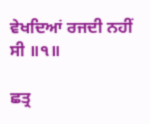ਵੇਖਦਿਆਂ ਰਜਦੀ ਨਹੀਂ ਸੀ ॥੧॥

ਛਤ੍ਰ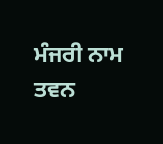ਮੰਜਰੀ ਨਾਮ ਤਵਨ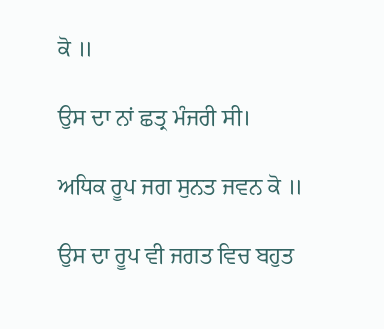ਕੋ ॥

ਉਸ ਦਾ ਨਾਂ ਛਤ੍ਰ ਮੰਜਰੀ ਸੀ।

ਅਧਿਕ ਰੂਪ ਜਗ ਸੁਨਤ ਜਵਨ ਕੋ ॥

ਉਸ ਦਾ ਰੂਪ ਵੀ ਜਗਤ ਵਿਚ ਬਹੁਤ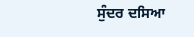ਸੁੰਦਰ ਦਸਿਆ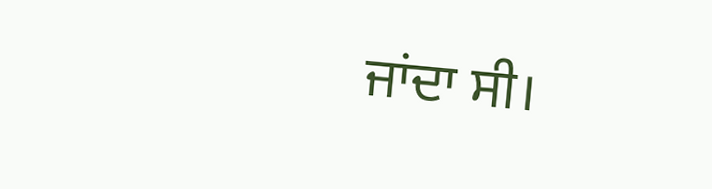ਜਾਂਦਾ ਸੀ।